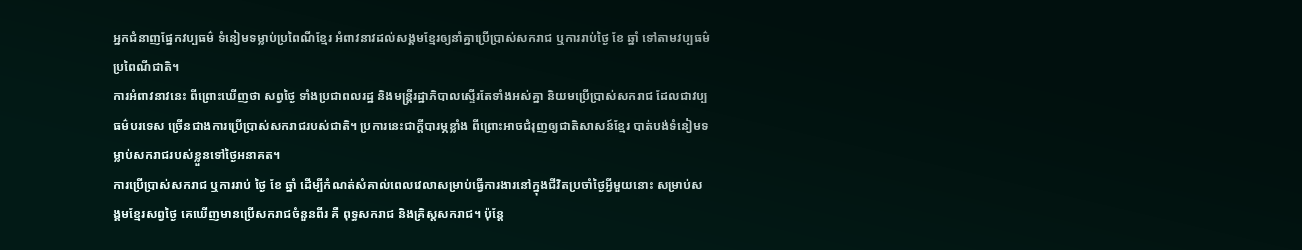អ្នកជំនាញផ្នែកវប្បធម៌ ទំនៀមទម្លាប់ប្រពៃណីខ្មែរ អំពាវនាវដល់សង្គមខ្មែរឲ្យនាំគ្នាប្រើប្រាស់សករាជ ឬការរាប់ថ្ងៃ ខែ ឆ្នាំ ទៅតាមវប្បធម៌ប្រពៃណីជាតិ។
ការអំពាវនាវនេះ ពីព្រោះឃើញថា សព្វថ្ងៃ ទាំងប្រជាពលរដ្ឋ និងមន្ត្រីរដ្ឋាភិបាលស្ទើរតែទាំងអស់គ្នា និយមប្រើប្រាស់សករាជ ដែលជាវប្បធម៌បរទេស ច្រើនជាងការប្រើប្រាស់សករាជរបស់ជាតិ។ ប្រការនេះជាក្តីបារម្ភខ្លាំង ពីព្រោះអាចជំរុញឲ្យជាតិសាសន៍ខ្មែរ បាត់បង់ទំនៀមទម្លាប់សករាជរបស់ខ្លួនទៅថ្ងៃអនាគត។
ការប្រើប្រាស់សករាជ ឬការរាប់ ថ្ងៃ ខែ ឆ្នាំ ដើម្បីកំណត់សំគាល់ពេលវេលាសម្រាប់ធ្វើការងារនៅក្នុងជីវិតប្រចាំថ្ងៃអ្វីមួយនោះ សម្រាប់សង្គមខ្មែរសព្វថ្ងៃ គេឃើញមានប្រើសករាជចំនួនពីរ គឺ ពុទ្ធសករាជ និងគ្រិស្តសករាជ។ ប៉ុន្តែ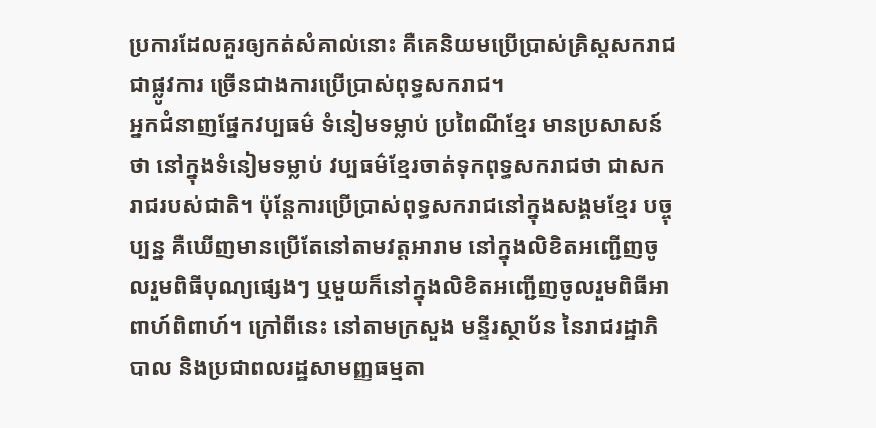ប្រការដែលគួរឲ្យកត់សំគាល់នោះ គឺគេនិយមប្រើប្រាស់គ្រិស្តសករាជជាផ្លូវការ ច្រើនជាងការប្រើប្រាស់ពុទ្ធសករាជ។
អ្នកជំនាញផ្នែកវប្បធម៌ ទំនៀមទម្លាប់ ប្រពៃណីខ្មែរ មានប្រសាសន៍ថា នៅក្នុងទំនៀមទម្លាប់ វប្បធម៌ខ្មែរចាត់ទុកពុទ្ធសករាជថា ជាសករាជរបស់ជាតិ។ ប៉ុន្តែការប្រើប្រាស់ពុទ្ធសករាជនៅក្នុងសង្គមខ្មែរ បច្ចុប្បន្ន គឺឃើញមានប្រើតែនៅតាមវត្តអារាម នៅក្នុងលិខិតអញ្ជើញចូលរួមពិធីបុណ្យផ្សេងៗ ឬមួយក៏នៅក្នុងលិខិតអញ្ជើញចូលរួមពិធីអាពាហ៍ពិពាហ៍។ ក្រៅពីនេះ នៅតាមក្រសួង មន្ទីរស្ថាប័ន នៃរាជរដ្ឋាភិបាល និងប្រជាពលរដ្ឋសាមញ្ញធម្មតា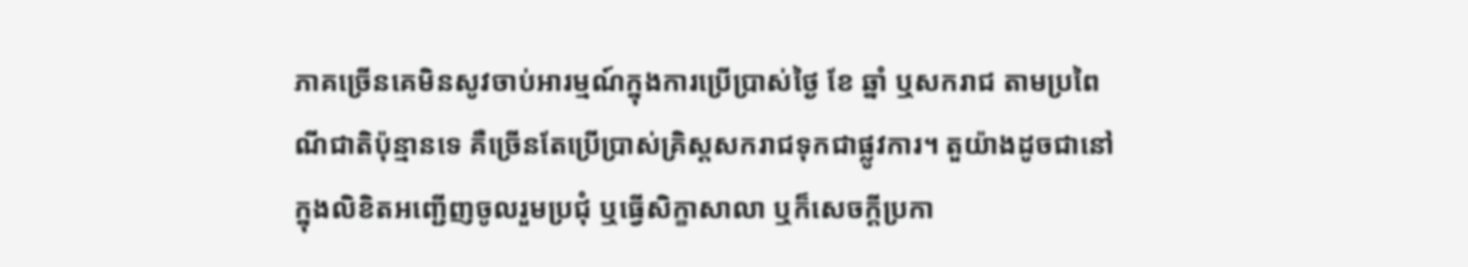ភាគច្រើនគេមិនសូវចាប់អារម្មណ៍ក្នុងការប្រើប្រាស់ថ្ងៃ ខែ ឆ្នាំ ឬសករាជ តាមប្រពៃណីជាតិប៉ុន្មានទេ គឺច្រើនតែប្រើប្រាស់គ្រិស្តសករាជទុកជាផ្លូវការ។ តួយ៉ាងដូចជានៅក្នុងលិខិតអញ្ជើញចូលរួមប្រជុំ ឬធ្វើសិក្ខាសាលា ឬក៏សេចក្ដីប្រកា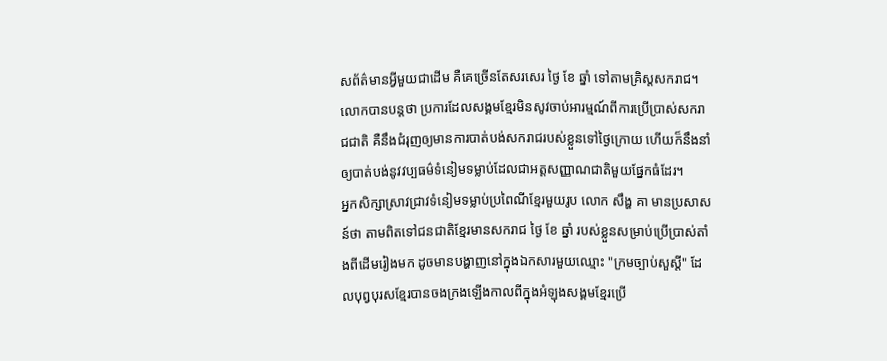សព័ត៌មានអ្វីមួយជាដើម គឺគេច្រើនតែសរសេរ ថ្ងៃ ខែ ឆ្នាំ ទៅតាមគ្រិស្តសករាជ។
លោកបានបន្តថា ប្រការដែលសង្គមខ្មែរមិនសូវចាប់អារម្មណ៍ពីការប្រើប្រាស់សករាជជាតិ គឺនឹងជំរុញឲ្យមានការបាត់បង់សករាជរបស់ខ្លួនទៅថ្ងៃក្រោយ ហើយក៏នឹងនាំឲ្យបាត់បង់នូវវប្បធម៌ទំនៀមទម្លាប់ដែលជាអត្តសញ្ញាណជាតិមួយផ្នែកធំដែរ។
អ្នកសិក្សាស្រាវជ្រាវទំនៀមទម្លាប់ប្រពៃណីខ្មែរមួយរូប លោក សឹង្ហ គា មានប្រសាសន៍ថា តាមពិតទៅជនជាតិខ្មែរមានសករាជ ថ្ងៃ ខែ ឆ្នាំ របស់ខ្លួនសម្រាប់ប្រើប្រាស់តាំងពីដើមរៀងមក ដូចមានបង្ហាញនៅក្នុងឯកសារមួយឈ្មោះ "ក្រមច្បាប់សួស្ដី" ដែលបុព្វបុរសខ្មែរបានចងក្រងឡើងកាលពីក្នុងអំឡុងសង្គមខ្មែរប្រើ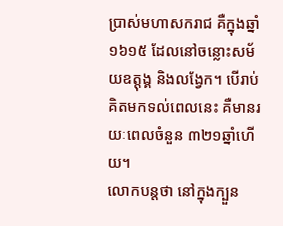ប្រាស់មហាសករាជ គឺក្នុងឆ្នាំ១៦១៥ ដែលនៅចន្លោះសម័យឧត្តុង្គ និងលង្វែក។ បើរាប់គិតមកទល់ពេលនេះ គឺមានរយៈពេលចំនួន ៣២១ឆ្នាំហើយ។
លោកបន្តថា នៅក្នុងក្បួន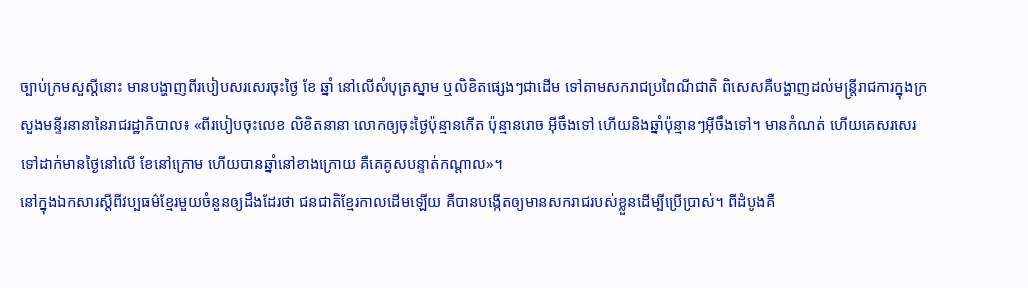ច្បាប់ក្រមសួស្ដីនោះ មានបង្ហាញពីរបៀបសរសេរចុះថ្ងៃ ខែ ឆ្នាំ នៅលើសំបុត្រស្នាម ឬលិខិតផ្សេងៗជាដើម ទៅតាមសករាជប្រពៃណីជាតិ ពិសេសគឺបង្ហាញដល់មន្ត្រីរាជការក្នុងក្រសួងមន្ទីរនានានៃរាជរដ្ឋាភិបាល៖ «ពីរបៀបចុះលេខ លិខិតនានា លោកឲ្យចុះថ្ងៃប៉ុន្មានកើត ប៉ុន្មានរោច អ៊ីចឹងទៅ ហើយនិងឆ្នាំប៉ុន្មានៗអ៊ីចឹងទៅ។ មានកំណត់ ហើយគេសរសេរទៅដាក់មានថ្ងៃនៅលើ ខែនៅក្រោម ហើយបានឆ្នាំនៅខាងក្រោយ គឺគេគូសបន្ទាត់កណ្ដាល»។
នៅក្នុងឯកសារស្ដីពីវប្បធម៌ខ្មែរមួយចំនួនឲ្យដឹងដែរថា ជនជាតិខ្មែរកាលដើមឡើយ គឺបានបង្កើតឲ្យមានសករាជរបស់ខ្លួនដើម្បីប្រើប្រាស់។ ពីដំបូងគឺ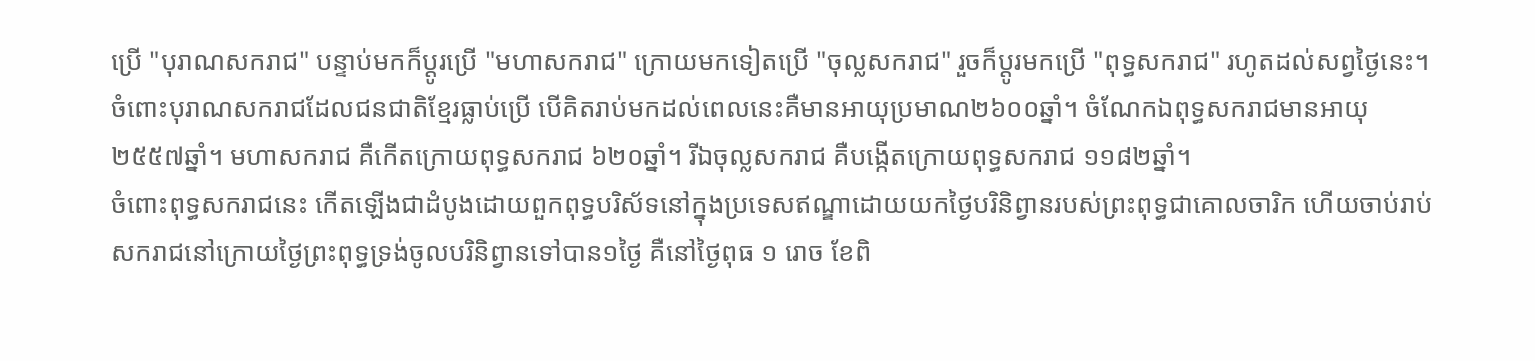ប្រើ "បុរាណសករាជ" បន្ទាប់មកក៏ប្ដូរប្រើ "មហាសករាជ" ក្រោយមកទៀតប្រើ "ចុល្លសករាជ" រួចក៏ប្ដូរមកប្រើ "ពុទ្ធសករាជ" រហូតដល់សព្វថ្ងៃនេះ។
ចំពោះបុរាណសករាជដែលជនជាតិខ្មែរធ្លាប់ប្រើ បើគិតរាប់មកដល់ពេលនេះគឺមានអាយុប្រមាណ២៦០០ឆ្នាំ។ ចំណែកឯពុទ្ធសករាជមានអាយុ ២៥៥៧ឆ្នាំ។ មហាសករាជ គឺកើតក្រោយពុទ្ធសករាជ ៦២០ឆ្នាំ។ រីឯចុល្លសករាជ គឺបង្កើតក្រោយពុទ្ធសករាជ ១១៨២ឆ្នាំ។
ចំពោះពុទ្ធសករាជនេះ កើតឡើងជាដំបូងដោយពួកពុទ្ធបរិស័ទនៅក្នុងប្រទេសឥណ្ឌាដោយយកថ្ងៃបរិនិព្វានរបស់ព្រះពុទ្ធជាគោលចារិក ហើយចាប់រាប់សករាជនៅក្រោយថ្ងៃព្រះពុទ្ធទ្រង់ចូលបរិនិព្វានទៅបាន១ថ្ងៃ គឺនៅថ្ងៃពុធ ១ រោច ខែពិ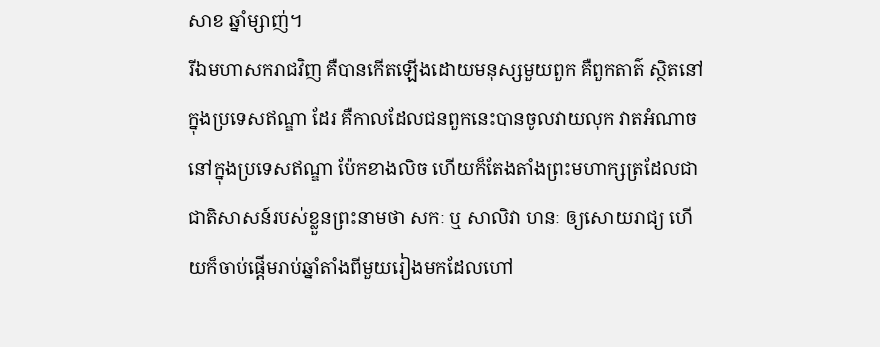សាខ ឆ្នាំម្សាញ់។
រីឯមហាសករាជវិញ គឺបានកើតឡើងដោយមនុស្សមួយពួក គឺពួកតាត៌ ស្ថិតនៅក្នុងប្រទេសឥណ្ឌា ដែរ គឺកាលដែលជនពួកនេះបានចូលវាយលុក វាតអំណាចនៅក្នុងប្រទេសឥណ្ឌា ប៉ែកខាងលិច ហើយក៏តែងតាំងព្រះមហាក្សត្រដែលជាជាតិសាសន៍របស់ខ្លួនព្រះនាមថា សកៈ ឬ សាលិវា ហនៈ ឲ្យសោយរាជ្យ ហើយក៏ចាប់ផ្ដើមរាប់ឆ្នាំតាំងពីមួយរៀងមកដែលហៅ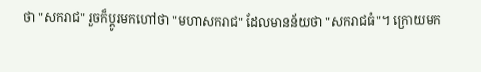ថា "សករាជ" រួចក៏ប្ដូរមកហៅថា "មហាសករាជ" ដែលមានន័យថា "សករាជធំ"។ ក្រោយមក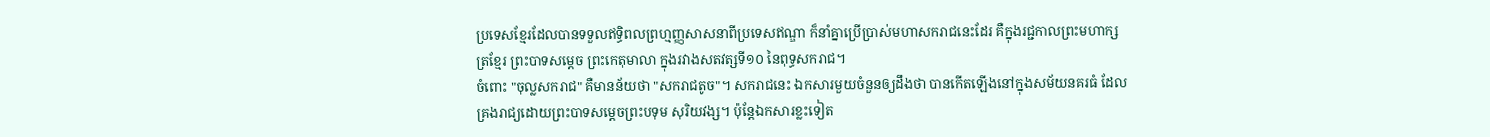ប្រទេសខ្មែរដែលបានទទួលឥទ្ធិពលព្រហ្មញ្ញសាសនាពីប្រទេសឥណ្ឌា ក៏នាំគ្នាប្រើប្រាស់មហាសករាជនេះដែរ គឺក្នុងរជ្ជកាលព្រះមហាក្សត្រខ្មែរ ព្រះបាទសម្ដេច ព្រះកេតុមាលា ក្នុងរវាងសតវត្សទី១០ នៃពុទ្ធសករាជ។
ចំពោះ "ចុល្លសករាជ" គឺមានន័យថា "សករាជតូច"។ សករាជនេះ ឯកសារមួយចំនួនឲ្យដឹងថា បានកើតឡើងនៅក្នុងសម័យនគរធំ ដែលគ្រងរាជ្យដោយព្រះបាទសម្ដេចព្រះបទុម សុរិយវង្ស។ ប៉ុន្តែឯកសារខ្លះទៀត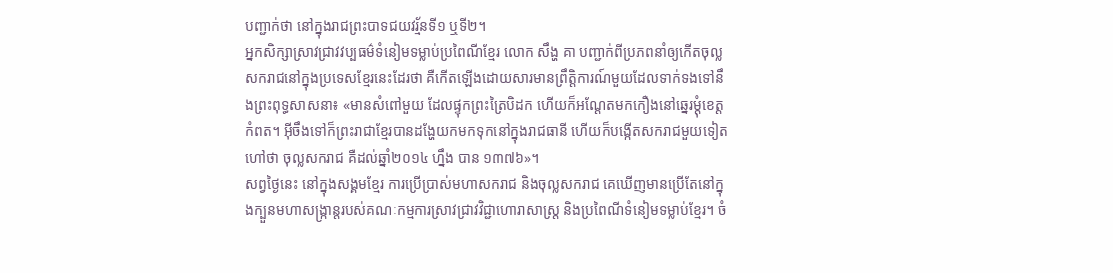បញ្ជាក់ថា នៅក្នុងរាជព្រះបាទជយវរ្ម័នទី១ ឬទី២។
អ្នកសិក្សាស្រាវជ្រាវវប្បធម៌ទំនៀមទម្លាប់ប្រពៃណីខ្មែរ លោក សឹង្ហ គា បញ្ជាក់ពីប្រភពនាំឲ្យកើតចុល្លសករាជនៅក្នុងប្រទេសខ្មែរនេះដែរថា គឺកើតឡើងដោយសារមានព្រឹត្តិការណ៍មួយដែលទាក់ទងទៅនឹងព្រះពុទ្ធសាសនា៖ «មានសំពៅមួយ ដែលផ្ទុកព្រះត្រៃបិដក ហើយក៏អណ្ដែតមកកឿងនៅឆ្នេរម្តុំខេត្តកំពត។ អ៊ីចឹងទៅក៏ព្រះរាជាខ្មែរបានដង្ហែយកមកទុកនៅក្នុងរាជធានី ហើយក៏បង្កើតសករាជមួយទៀត ហៅថា ចុល្លសករាជ គឺដល់ឆ្នាំ២០១៤ ហ្នឹង បាន ១៣៧៦»។
សព្វថ្ងៃនេះ នៅក្នុងសង្គមខ្មែរ ការប្រើប្រាស់មហាសករាជ និងចុល្លសករាជ គេឃើញមានប្រើតែនៅក្នុងក្បួនមហាសង្ក្រាន្តរបស់គណៈកម្មការស្រាវជ្រាវវិជ្ជាហោរាសាស្ត្រ និងប្រពៃណីទំនៀមទម្លាប់ខ្មែរ។ ចំ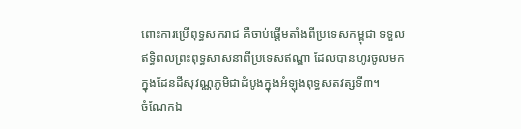ពោះការប្រើពុទ្ធសករាជ គឺចាប់ផ្ដើមតាំងពីប្រទេសកម្ពុជា ទទួលឥទ្ធិពលព្រះពុទ្ធសាសនាពីប្រទេសឥណ្ឌា ដែលបានហូរចូលមកក្នុងដែនដីសុវណ្ណភូមិជាដំបូងក្នុងអំឡុងពុទ្ធសតវត្សទី៣។
ចំណែកឯ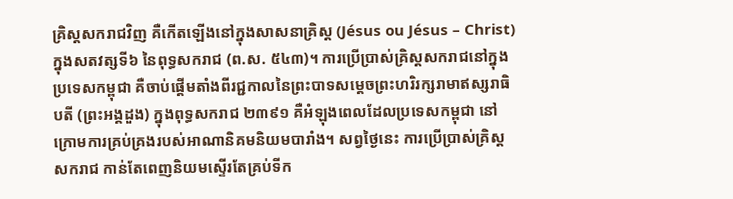គ្រិស្តសករាជវិញ គឺកើតឡើងនៅក្នុងសាសនាគ្រិស្ត (Jésus ou Jésus – Christ) ក្នុងសតវត្សទី៦ នៃពុទ្ធសករាជ (ព.ស. ៥៤៣)។ ការប្រើប្រាស់គ្រិស្តសករាជនៅក្នុងប្រទេសកម្ពុជា គឺចាប់ផ្ដើមតាំងពីរជ្ជកាលនៃព្រះបាទសម្ដេចព្រះហរិរក្សរាមាឥស្សរាធិបតី (ព្រះអង្គដួង) ក្នុងពុទ្ធសករាជ ២៣៩១ គឺអំឡុងពេលដែលប្រទេសកម្ពុជា នៅក្រោមការគ្រប់គ្រងរបស់អាណានិគមនិយមបារាំង។ សព្វថ្ងៃនេះ ការប្រើប្រាស់គ្រិស្តសករាជ កាន់តែពេញនិយមស្ទើរតែគ្រប់ទីក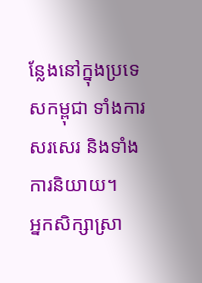ន្លែងនៅក្នុងប្រទេសកម្ពុជា ទាំងការសរសេរ និងទាំងការនិយាយ។
អ្នកសិក្សាស្រា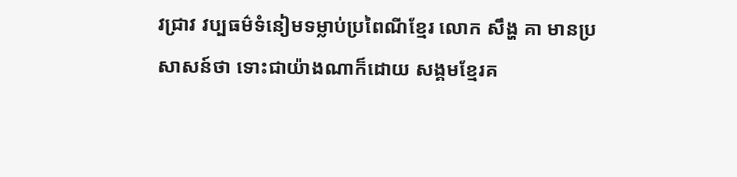វជ្រាវ វប្បធម៌ទំនៀមទម្លាប់ប្រពៃណីខ្មែរ លោក សឹង្ហ គា មានប្រសាសន៍ថា ទោះជាយ៉ាងណាក៏ដោយ សង្គមខ្មែរគ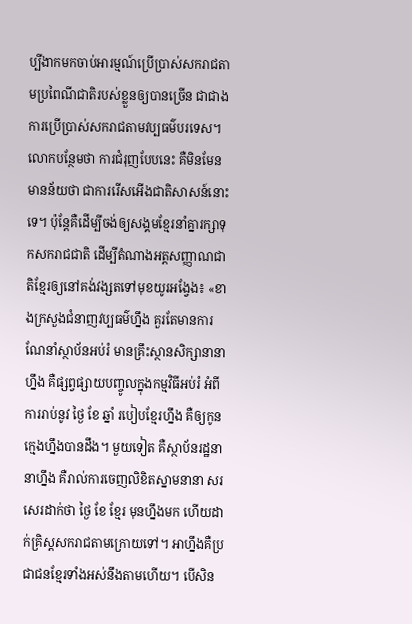ប្បីងាកមកចាប់អារម្មណ៍ប្រើប្រាស់សករាជតាមប្រពៃណីជាតិរបស់ខ្លួនឲ្យបានច្រើន ជាជាងការប្រើប្រាស់សករាជតាមវប្បធម៌បរទេស។
លោកបន្ថែមថា ការជំរុញបែបនេះ គឺមិនមែនមានន័យថា ជាការរើសអើងជាតិសាសន៍នោះទេ។ ប៉ុន្តែគឺដើម្បីចង់ឲ្យសង្គមខ្មែរនាំគ្នារក្សាទុកសករាជជាតិ ដើម្បីតំណាងអត្តសញ្ញាណជាតិខ្មែរឲ្យនៅគង់វង្សតទៅមុខយូរអង្វែង៖ «ខាងក្រសួងជំនាញវប្បធម៌ហ្នឹង គួរតែមានការណែនាំស្ថាប័នអប់រំ មានគ្រឹះស្ថានសិក្សានានាហ្នឹង គឺផ្សព្វផ្សាយបញ្ចូលក្នុងកម្មវិធីអប់រំ អំពីការរាប់នូវ ថ្ងៃ ខែ ឆ្នាំ របៀបខ្មែរហ្នឹង គឺឲ្យកូនក្មេងហ្នឹងបានដឹង។ មួយទៀត គឺស្ថាប័នរដ្ឋនានាហ្នឹង គឺរាល់ការចេញលិខិតស្នាមនានា សរសេរដាក់ថា ថ្ងៃ ខែ ខ្មែរ មុនហ្នឹងមក ហើយដាក់គ្រិស្តសករាជតាមក្រោយទៅ។ អាហ្នឹងគឺប្រជាជនខ្មែរទាំងអស់នឹងតាមហើយ។ បើសិន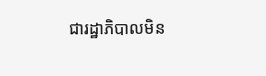ជារដ្ឋាភិបាលមិន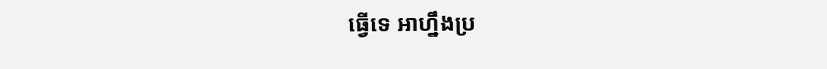ធ្វើទេ អាហ្នឹងប្រ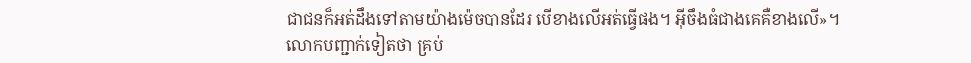ជាជនក៏អត់ដឹងទៅតាមយ៉ាងម៉េចបានដែរ បើខាងលើអត់ធ្វើផង។ អ៊ីចឹងធំជាងគេគឺខាងលើ»។
លោកបញ្ជាក់ទៀតថា គ្រប់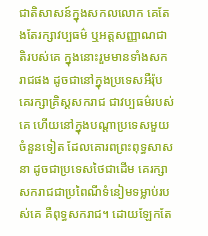ជាតិសាសន៍ក្នុងសកលលោក គេតែងតែរក្សាវប្បធម៌ ឬអត្តសញ្ញាណជាតិរបស់គេ ក្នុងនោះរួមមានទាំងសករាជផង ដូចជានៅក្នុងប្រទេសអឺរ៉ុប គេរក្សាគ្រិស្តសករាជ ជាវប្បធម៌របស់គេ ហើយនៅក្នុងបណ្ដាប្រទេសមួយចំនួនទៀត ដែលគោរពព្រះពុទ្ធសាសនា ដូចជាប្រទេសថៃជាដើម គេរក្សាសករាជជាប្រពៃណីទំនៀមទម្លាប់របស់គេ គឺពុទ្ធសករាជ។ ដោយឡែកតែ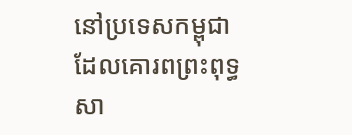នៅប្រទេសកម្ពុជា ដែលគោរពព្រះពុទ្ធសា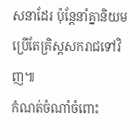សនាដែរ ប៉ុន្តែនាំគ្នានិយមប្រើតែគ្រិស្តសករាជទៅវិញ៕
កំណត់ចំណាំចំពោះ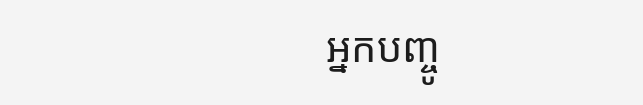អ្នកបញ្ចូ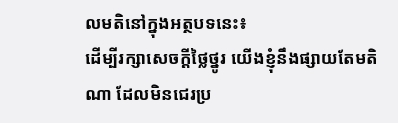លមតិនៅក្នុងអត្ថបទនេះ៖
ដើម្បីរក្សាសេចក្ដីថ្លៃថ្នូរ យើងខ្ញុំនឹងផ្សាយតែមតិណា ដែលមិនជេរប្រ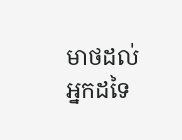មាថដល់អ្នកដទៃ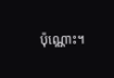ប៉ុណ្ណោះ។